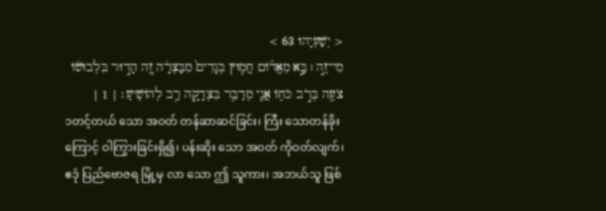< יְשַׁעְיָהוּ 63 >
מִי־זֶ֣ה ׀ בָּ֣א מֵאֱד֗וֹם חֲמ֤וּץ בְּגָדִים֙ מִבָּצְרָ֔ה זֶ֚ה הָד֣וּר בִּלְבוּשׁ֔וֹ צֹעֶ֖ה בְּרֹ֣ב כֹּח֑וֹ אֲנִ֛י מְדַבֵּ֥ר בִּצְדָקָ֖ה רַ֥ב לְהוֹשִֽׁיעַ׃ | 1 |
၁တင့်တယ် သော အဝတ် တန်ဆာဆင်ခြင်း၊ ကြီး သောတန်ခိုး ကြောင့် ဝါကြွားခြင်းရှိ၍၊ ပန်းဆိုး သော အဝတ် ကိုဝတ်လျက်၊ ဧဒုံ ပြည်ဗောဇရ မြို့မှ လာ သော ဤ သူကား၊ အဘယ်သူ ဖြစ်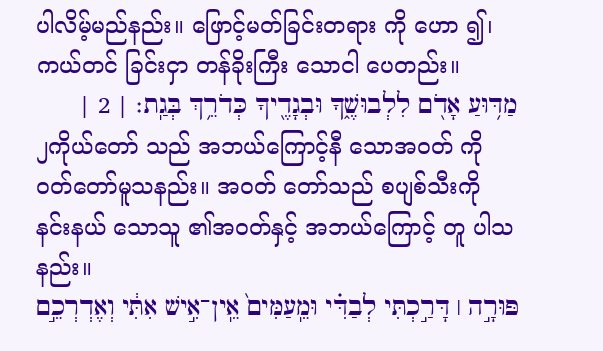ပါလိမ့်မည်နည်း။ ဖြောင့်မတ်ခြင်းတရား ကို ဟော ၍၊ ကယ်တင် ခြင်းငှာ တန်ခိုးကြီး သောငါ ပေတည်း။
מַדּ֥וּעַ אָדֹ֖ם לִלְבוּשֶׁ֑ךָ וּבְגָדֶ֖יךָ כְּדֹרֵ֥ךְ בְּגַֽת׃ | 2 |
၂ကိုယ်တော် သည် အဘယ်ကြောင့်နီ သောအဝတ် ကို ဝတ်တော်မူသနည်း။ အဝတ် တော်သည် စပျစ်သီးကို နင်းနယ် သောသူ ၏အဝတ်နှင့် အဘယ်ကြောင့် တူ ပါသနည်း။
פּוּרָ֣ה ׀ דָּרַ֣כְתִּי לְבַדִּ֗י וּמֵֽעַמִּים֙ אֵֽין־אִ֣ישׁ אִתִּ֔י וְאֶדְרְכֵ֣ם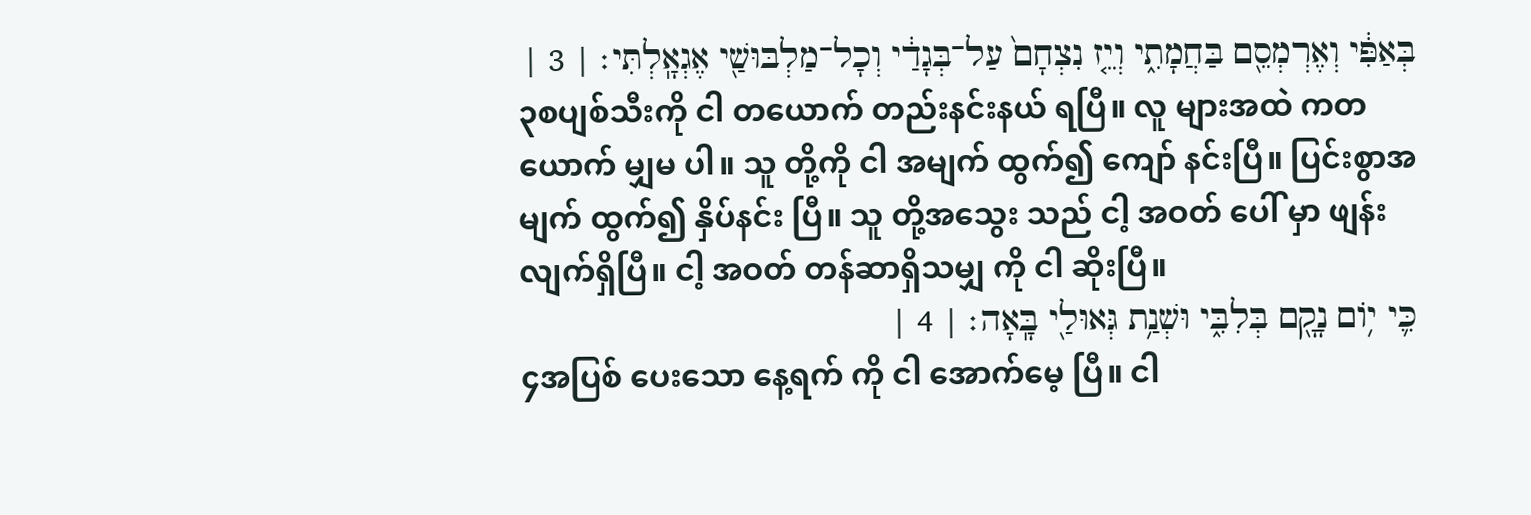בְּאַפִּ֔י וְאֶרְמְסֵ֖ם בַּחֲמָתִ֑י וְיֵ֤ז נִצְחָם֙ עַל־בְּגָדַ֔י וְכָל־מַלְבּוּשַׁ֖י אֶגְאָֽלְתִּי׃ | 3 |
၃စပျစ်သီးကို ငါ တယောက် တည်းနင်းနယ် ရပြီ။ လူ များအထဲ ကတယောက် မျှမ ပါ။ သူ တို့ကို ငါ အမျက် ထွက်၍ ကျော် နင်းပြီ။ ပြင်းစွာအမျက် ထွက်၍ နှိပ်နင်း ပြီ။ သူ တို့အသွေး သည် ငါ့ အဝတ် ပေါ် မှာ ဖျန်း လျက်ရှိပြီ။ ငါ့ အဝတ် တန်ဆာရှိသမျှ ကို ငါ ဆိုးပြီ။
כִּ֛י י֥וֹם נָקָ֖ם בְּלִבִּ֑י וּשְׁנַ֥ת גְּאוּלַ֖י בָּֽאָה׃ | 4 |
၄အပြစ် ပေးသော နေ့ရက် ကို ငါ အောက်မေ့ ပြီ။ ငါ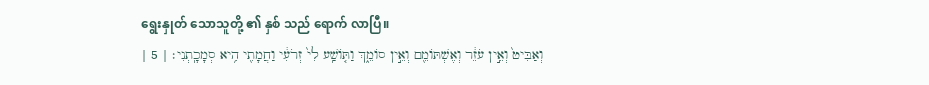ရွေးနှုတ် သောသူတို့ ၏ နှစ် သည် ရောက် လာပြီ။
וְאַבִּיט֙ וְאֵ֣ין עֹזֵ֔ר וְאֶשְׁתּוֹמֵ֖ם וְאֵ֣ין סוֹמֵ֑ךְ וַתּ֤וֹשַֽׁע לִי֙ זְרֹעִ֔י וַחֲמָתִ֖י הִ֥יא סְמָכָֽתְנִי׃ | 5 |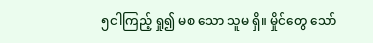၅ငါကြည့် ရှု၍ မစ သော သူမ ရှိ။ မှိုင်တွေ သော်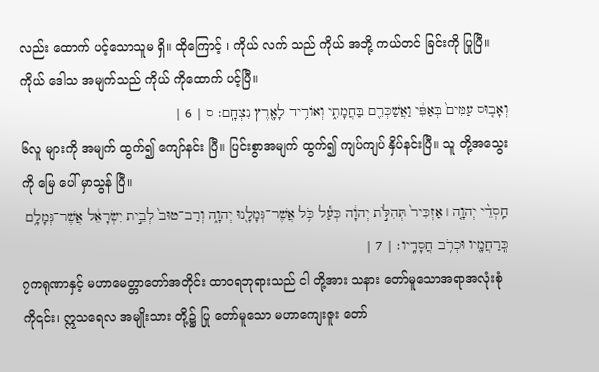လည်း ထောက် ပင့်သောသူမ ရှိ။ ထိုကြောင့် ၊ ကိုယ် လက် သည် ကိုယ် အဘို့ ကယ်တင် ခြင်းကို ပြုပြီ။ ကိုယ် ဒေါသ အမျက်သည် ကိုယ် ကိုထောက် ပင့်ပြီ။
וְאָב֤וּס עַמִּים֙ בְּאַפִּ֔י וַאֲשַׁכְּרֵ֖ם בַּחֲמָתִ֑י וְאוֹרִ֥יד לָאָ֖רֶץ נִצְחָֽם׃ ס | 6 |
၆လူ များကို အမျက် ထွက်၍ ကျော်နင်း ပြီ။ ပြင်းစွာအမျက် ထွက်၍ ကျပ်ကျပ် နှိပ်နင်းပြီ။ သူ တို့အသွေး ကို မြေ ပေါ် မှာသွန် ပြီ။
חַֽסְדֵ֨י יְהוָ֤ה ׀ אַזְכִּיר֙ תְּהִלֹּ֣ת יְהוָ֔ה כְּעַ֕ל כֹּ֥ל אֲשֶׁר־גְּמָלָ֖נוּ יְהוָ֑ה וְרַב־טוּב֙ לְבֵ֣ית יִשְׂרָאֵ֔ל אֲשֶׁר־גְּמָלָ֥ם כְּֽרַחֲמָ֖יו וּכְרֹ֥ב חֲסָדָֽיו׃ | 7 |
၇ကရုဏာနှင့် မဟာမေတ္တာတော်အတိုင်း ထာဝရဘုရားသည် ငါ တို့အား သနား တော်မူသောအရာအလုံးစုံ ကို၎င်း၊ ဣသရေလ အမျိုးသား တို့၌ ပြု တော်မူသော မဟာကျေးဇူး တော်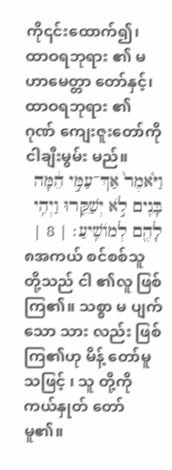ကို၎င်းထောက်၍၊ ထာဝရဘုရား ၏ မဟာမေတ္တာ တော်နှင့်၊ ထာဝရဘုရား ၏ ဂုဏ် ကျေးဇူးတော်ကို ငါချီးမွမ်း မည်။
וַיֹּ֙אמֶר֙ אַךְ־עַמִּ֣י הֵ֔מָּה בָּנִ֖ים לֹ֣א יְשַׁקֵּ֑רוּ וַיְהִ֥י לָהֶ֖ם לְמוֹשִֽׁיעַ׃ | 8 |
၈အကယ် စင်စစ်သူ တို့သည် ငါ ၏လူ ဖြစ်ကြ၏။ သစ္စာ မ ပျက်သော သား လည်း ဖြစ်ကြ၏ဟု မိန့် တော်မူသဖြင့် ၊ သူ တို့ကို ကယ်နှုတ် တော်မူ၏။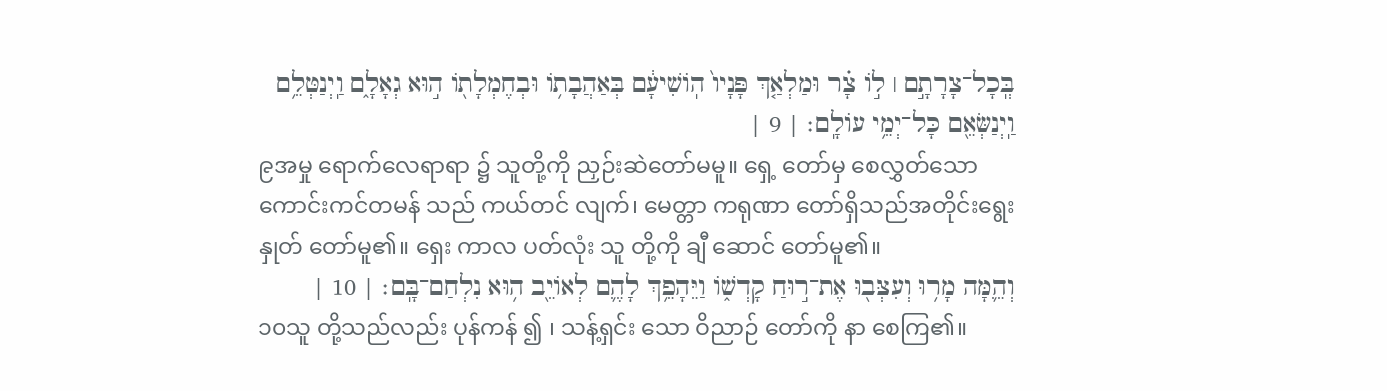בְּֽכָל־צָרָתָ֣ם ׀ ל֣וֹ צָ֗ר וּמַלְאַ֤ךְ פָּנָיו֙ הֽוֹשִׁיעָ֔ם בְּאַהֲבָת֥וֹ וּבְחֶמְלָת֖וֹ ה֣וּא גְאָלָ֑ם וַֽיְנַטְּלֵ֥ם וַֽיְנַשְּׂאֵ֖ם כָּל־יְמֵ֥י עוֹלָֽם׃ | 9 |
၉အမှု ရောက်လေရာရာ ၌ သူတို့ကို ညှဉ်းဆဲတော်မမူ။ ရှေ့ တော်မှ စေလွှတ်သော ကောင်းကင်တမန် သည် ကယ်တင် လျက်၊ မေတ္တာ ကရုဏာ တော်ရှိသည်အတိုင်းရွေးနှုတ် တော်မူ၏။ ရှေး ကာလ ပတ်လုံး သူ တို့ကို ချီ ဆောင် တော်မူ၏။
וְהֵ֛מָּה מָר֥וּ וְעִצְּב֖וּ אֶת־ר֣וּחַ קָדְשׁ֑וֹ וַיֵּהָפֵ֥ךְ לָהֶ֛ם לְאוֹיֵ֖ב ה֥וּא נִלְחַם־בָּֽם׃ | 10 |
၁၀သူ တို့သည်လည်း ပုန်ကန် ၍ ၊ သန့်ရှင်း သော ဝိညာဉ် တော်ကို နာ စေကြ၏။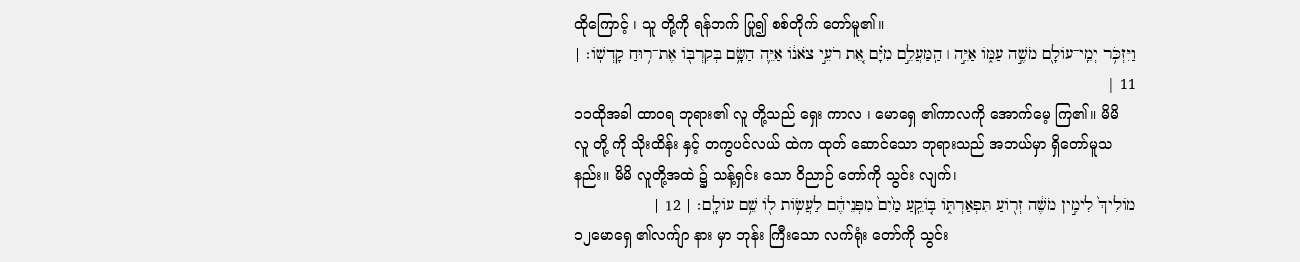ထိုကြောင့် ၊ သူ တို့ကို ရန်ဘက် ပြု၍ စစ်တိုက် တော်မူ၏။
וַיִּזְכֹּ֥ר יְמֵֽי־עוֹלָ֖ם מֹשֶׁ֣ה עַמּ֑וֹ אַיֵּ֣ה ׀ הַֽמַּעֲלֵ֣ם מִיָּ֗ם אֵ֚ת רֹעֵ֣י צֹאנ֔וֹ אַיֵּ֛ה הַשָּׂ֥ם בְּקִרְבּ֖וֹ אֶת־ר֥וּחַ קָדְשֽׁוֹ׃ | 11 |
၁၁ထိုအခါ ထာဝရ ဘုရား၏ လူ တို့သည် ရှေး ကာလ ၊ မောရှေ ၏ကာလကို အောက်မေ့ ကြ၏။ မိမိ လူ တို့ ကို သိုးထိန်း နှင့် တကွပင်လယ် ထဲက ထုတ် ဆောင်သော ဘုရားသည် အဘယ်မှာ ရှိတော်မူသနည်း။ မိမိ လူတို့အထဲ ၌ သန့်ရှင်း သော ဝိညာဉ် တော်ကို သွင်း လျက်၊
מוֹלִיךְ֙ לִימִ֣ין מֹשֶׁ֔ה זְר֖וֹעַ תִּפְאַרְתּ֑וֹ בּ֤וֹקֵֽעַ מַ֙יִם֙ מִפְּנֵיהֶ֔ם לַעֲשׂ֥וֹת ל֖וֹ שֵׁ֥ם עוֹלָֽם׃ | 12 |
၁၂မောရှေ ၏လက်ျာ နား မှာ ဘုန်း ကြီးသော လက်ရုံး တော်ကို သွင်း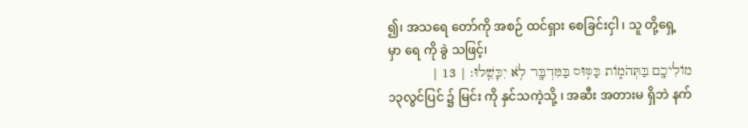၍၊ အသရေ တော်ကို အစဉ် ထင်ရှား စေခြင်းငှါ ၊ သူ တို့ရှေ့ မှာ ရေ ကို ခွဲ သဖြင့်၊
מוֹלִיכָ֖ם בַּתְּהֹמ֑וֹת כַּסּ֥וּס בַּמִּדְבָּ֖ר לֹ֥א יִכָּשֵֽׁלוּ׃ | 13 |
၁၃လွင်ပြင် ၌ မြင်း ကို နှင်သကဲ့သို့ ၊ အဆီး အတားမ ရှိဘဲ နက်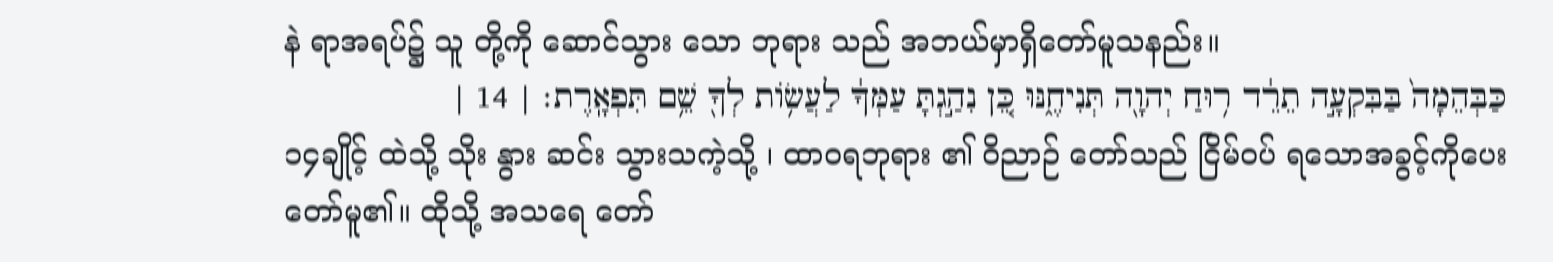နဲ ရာအရပ်၌ သူ တို့ကို ဆောင်သွား သော ဘုရား သည် အဘယ်မှာရှိတော်မူသနည်း။
כַּבְּהֵמָה֙ בַּבִּקְעָ֣ה תֵרֵ֔ד ר֥וּחַ יְהוָ֖ה תְּנִיחֶ֑נּוּ כֵּ֚ן נִהַ֣גְתָּ עַמְּךָ֔ לַעֲשׂ֥וֹת לְךָ֖ שֵׁ֥ם תִּפְאָֽרֶת׃ | 14 |
၁၄ချိုင့် ထဲသို့ သိုး နွား ဆင်း သွားသကဲ့သို့ ၊ ထာဝရဘုရား ၏ ဝိညာဉ် တော်သည် ငြိမ်ဝပ် ရသောအခွင့်ကိုပေး တော်မူ၏။ ထိုသို့ အသရေ တော်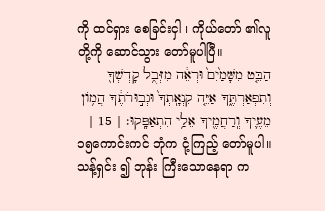ကို ထင်ရှား စေခြင်းငှါ ၊ ကိုယ်တော် ၏လူ တို့ကို ဆောင်သွား တော်မူပါပြီ။
הַבֵּ֤ט מִשָּׁמַ֙יִם֙ וּרְאֵ֔ה מִזְּבֻ֥ל קָדְשְׁךָ֖ וְתִפְאַרְתֶּ֑ךָ אַיֵּ֤ה קִנְאָֽתְךָ֙ וּגְב֣וּרֹתֶ֔ךָ הֲמ֥וֹן מֵעֶ֛יךָ וְֽרַחֲמֶ֖יךָ אֵלַ֥י הִתְאַפָּֽקוּ׃ | 15 |
၁၅ကောင်းကင် ဘုံက ငုံ့ကြည့် တော်မူပါ။ သန့်ရှင်း ၍ ဘုန်း ကြီးသောနေရာ က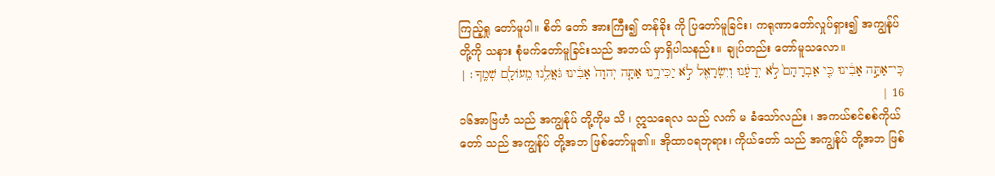ကြည့်ရှု တော်မူပါ။ စိတ် တော် အားကြီး၍ တန်ခိုး ကို ပြတော်မူခြင်း၊ ကရုဏာတော်လှုပ်ရှား၍ အကျွန်ုပ် တို့ကို သနား စုံမက်တော်မူခြင်းသည် အဘယ် မှာရှိပါသနည်း။ ချုပ်တည်း တော်မူသလော။
כִּֽי־אַתָּ֣ה אָבִ֔ינוּ כִּ֤י אַבְרָהָם֙ לֹ֣א יְדָעָ֔נוּ וְיִשְׂרָאֵ֖ל לֹ֣א יַכִּירָ֑נוּ אַתָּ֤ה יְהוָה֙ אָבִ֔ינוּ גֹּאֲלֵ֥נוּ מֵֽעוֹלָ֖ם שְׁמֶֽךָ׃ | 16 |
၁၆အာဗြဟံ သည် အကျွန်ုပ် တို့ကိုမ သိ ၊ ဣသရေလ သည် လက် မ ခံသော်လည်း ၊ အကယ်စင်စစ်ကိုယ်တော် သည် အကျွန်ုပ် တို့အဘ ဖြစ်တော်မူ၏။ အိုထာဝရဘုရား၊ ကိုယ်တော် သည် အကျွန်ုပ် တို့အဘ ဖြစ်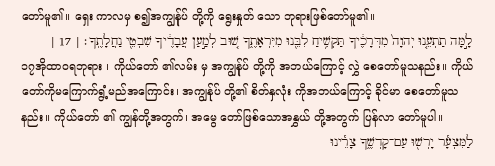တော်မူ၏။ ရှေး ကာလမှ စ၍အကျွန်ုပ် တို့ကို ရွေးနှုတ် သော ဘုရားဖြစ်တော်မူ၏။
לָ֣מָּה תַתְעֵ֤נוּ יְהוָה֙ מִדְּרָכֶ֔יךָ תַּקְשִׁ֥יחַ לִבֵּ֖נוּ מִיִּרְאָתֶ֑ךָ שׁ֚וּב לְמַ֣עַן עֲבָדֶ֔יךָ שִׁבְטֵ֖י נַחֲלָתֶֽךָ׃ | 17 |
၁၇အိုထာဝရဘုရား ၊ ကိုယ်တော် ၏လမ်း မှ အကျွန်ုပ် တို့ကို အဘယ်ကြောင့် လွှဲ စေတော်မူသနည်း။ ကိုယ်တော်ကိုမကြောက်ရွံ့မည်အကြောင်း၊ အကျွန်ုပ် တို့၏ စိတ်နှလုံး ကိုအဘယ်ကြောင့် ခိုင်မာ စေတော်မူသနည်း။ ကိုယ်တော် ၏ ကျွန်တို့အတွက်၊ အမွေ တော်ဖြစ်သောအနွှယ် တို့အတွက် ပြန်လာ တော်မူပါ။
לַמִּצְעָ֕ר יָרְשׁ֖וּ עַם־קָדְשֶׁ֑ךָ צָרֵ֕ינוּ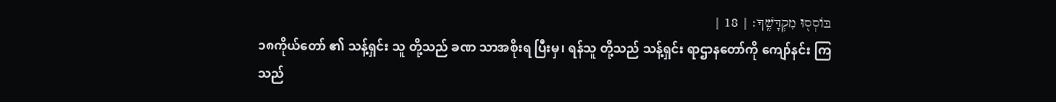בּוֹסְס֖וּ מִקְדָּשֶֽׁךָ׃ | 18 |
၁၈ကိုယ်တော် ၏ သန့်ရှင်း သူ တို့သည် ခဏ သာအစိုးရ ပြီးမှ၊ ရန်သူ တို့သည် သန့်ရှင်း ရာဌာနတော်ကို ကျော်နင်း ကြသည်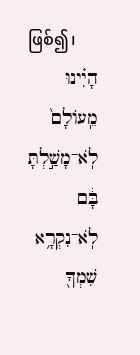ဖြစ်၍၊
הָיִ֗ינוּ מֵֽעוֹלָם֙ לֹֽא־מָשַׁ֣לְתָּ בָּ֔ם לֹֽא־נִקְרָ֥א שִׁמְךָ֖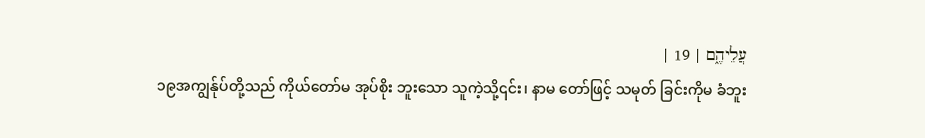עֲלֵיהֶ֑ם | 19 |
၁၉အကျွန်ုပ်တို့သည် ကိုယ်တော်မ အုပ်စိုး ဘူးသော သူကဲ့သို့၎င်း၊ နာမ တော်ဖြင့် သမုတ် ခြင်းကိုမ ခံဘူး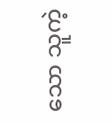သော သူကဲ့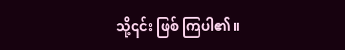သို့၎င်း ဖြစ် ကြပါ၏။